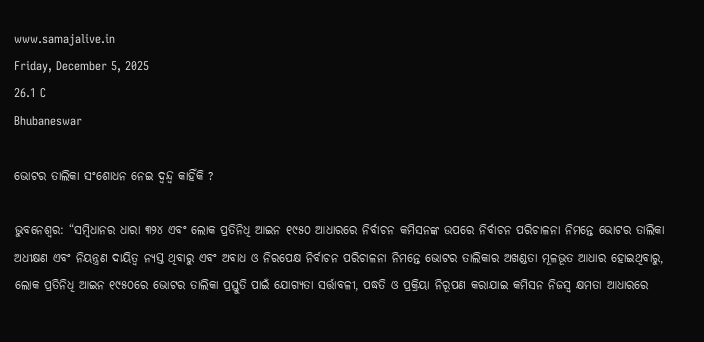www.samajalive.in
Friday, December 5, 2025
26.1 C
Bhubaneswar

ଭୋଟର ତାଲିକା ସଂଶୋଧନ ନେଇ ଦ୍ଵନ୍ଦ୍ଵ କାହିଁକି ?

ଭୁବନେଶ୍ଵର: “ସମ୍ବିଧାନର ଧାରା ୩୨୪ ଏବଂ ଲୋକ ପ୍ରତିନିଧି ଆଇନ ୧୯୫୦ ଆଧାରରେ ନିର୍ବାଚନ କମିସନଙ୍କ ଉପରେ ନିର୍ବାଚନ ପରିଚାଳନା ନିମନ୍ତେ ଭୋଟର ତାଲିକା ଅଧୀକ୍ଷଣ ଏବଂ ନିୟନ୍ତ୍ରଣ ଦାୟିତ୍ୱ ନ୍ୟସ୍ତ ଥିବାରୁ ଏବଂ ଅବାଧ ଓ ନିରପେକ୍ଷ ନିର୍ବାଚନ ପରିଚାଳନା ନିମନ୍ତେ ଭୋଟର ତାଲିକାର ଅଖଣ୍ଡତା ମୂଳଭୂତ ଆଧାର ହୋଇଥିବାରୁ, ଲୋକ ପ୍ରତିନିଧି ଆଇନ ୧୯୫୦ରେ ଭୋଟର ତାଲିକା ପ୍ରସ୍ତୁତି ପାଇଁ ଯୋଗ୍ୟତା ସର୍ତ୍ତାବଳୀ, ପଦ୍ଧତି ଓ ପ୍ରକ୍ରିୟା ନିରୂପଣ କରାଯାଇ କମିସନ ନିଜସ୍ୱ କ୍ଷମତା ଆଧାରରେ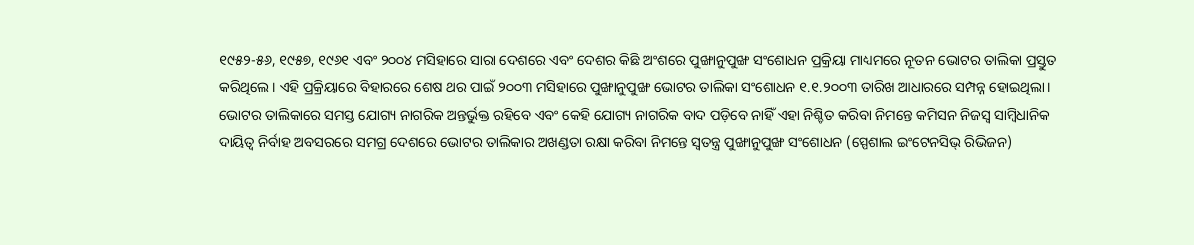୧୯୫୨-୫୬, ୧୯୫୭, ୧୯୬୧ ଏବଂ ୨୦୦୪ ମସିହାରେ ସାରା ଦେଶରେ ଏବଂ ଦେଶର କିଛି ଅଂଶରେ ପୁଙ୍ଖାନୁପୁଙ୍ଖ ସଂଶୋଧନ ପ୍ରକ୍ରିୟା ମାଧ୍ୟମରେ ନୂତନ ଭୋଟର ତାଲିକା ପ୍ରସ୍ତୁତ କରିଥିଲେ। ଏହି ପ୍ରକ୍ରିୟାରେ ବିହାରରେ ଶେଷ ଥର ପାଇଁ ୨୦୦୩ ମସିହାରେ ପୁଙ୍ଖାନୁପୁଙ୍ଖ ଭୋଟର ତାଲିକା ସଂଶୋଧନ ୧.୧.୨୦୦୩ ତାରିଖ ଆଧାରରେ ସମ୍ପନ୍ନ ହୋଇଥିଲା। ଭୋଟର ତାଲିକାରେ ସମସ୍ତ ଯୋଗ୍ୟ ନାଗରିକ ଅନ୍ତର୍ଭୁକ୍ତ ରହିବେ ଏବଂ କେହି ଯୋଗ୍ୟ ନାଗରିକ ବାଦ ପଡ଼ିବେ ନାହିଁ ଏହା ନିଶ୍ଚିତ କରିବା ନିମନ୍ତେ କମିସନ ନିଜସ୍ୱ ସାମ୍ବିଧାନିକ ଦାୟିତ୍ୱ ନିର୍ବାହ ଅବସରରେ ସମଗ୍ର ଦେଶରେ ଭୋଟର ତାଲିକାର ଅଖଣ୍ଡତା ରକ୍ଷା କରିବା ନିମନ୍ତେ ସ୍ୱତନ୍ତ୍ର ପୁଙ୍ଖାନୁପୁଙ୍ଖ ସଂଶୋଧନ (ସ୍ପେଶାଲ ଇଂଟେନସିଭ୍‌‌ ରିଭିଜନ)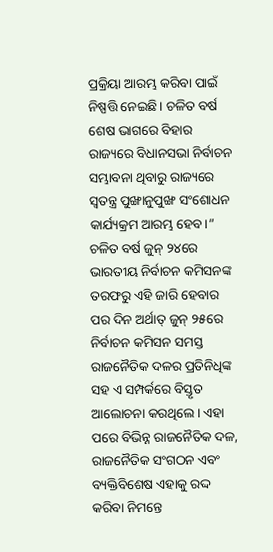ପ୍ରକ୍ରିୟା ଆରମ୍ଭ କରିବା ପାଇଁ ନିଷ୍ପତ୍ତି ନେଇଛି। ଚଳିତ ବର୍ଷ ଶେଷ ଭାଗରେ ବିହାର ରାଜ୍ୟରେ ବିଧାନସଭା ନିର୍ବାଚନ ସମ୍ଭାବନା ଥିବାରୁ ରାଜ୍ୟରେ ସ୍ୱତନ୍ତ୍ର ପୁଙ୍ଖାନୁପୁଙ୍ଖ ସଂଶୋଧନ କାର୍ଯ୍ୟକ୍ରମ ଆରମ୍ଭ ହେବ।” ଚଳିତ ବର୍ଷ ଜୁନ୍‌‌ ୨୪ରେ ଭାରତୀୟ ନିର୍ବାଚନ କମିସନଙ୍କ ତରଫରୁ ଏହି ଜାରି ହେବାର ପର ଦିନ ଅର୍ଥାତ୍‌‌ ଜୁନ୍‌‌ ୨୫ରେ ନିର୍ବାଚନ କମିସନ ସମସ୍ତ ରାଜନୈତିକ ଦଳର ପ୍ରତିନିଧିଙ୍କ ସହ ଏ ସମ୍ପର୍କରେ ବିସ୍ତୃତ ଆଲୋଚନା କରଥିଲେ। ଏହା ପରେ ବିଭିନ୍ନ ରାଜନୈତିକ ଦଳ, ରାଜନୈତିକ ସଂଗଠନ ଏବଂ ବ୍ୟକ୍ତିବିଶେଷ ଏହାକୁ ରଦ୍ଦ କରିବା ନିମନ୍ତେ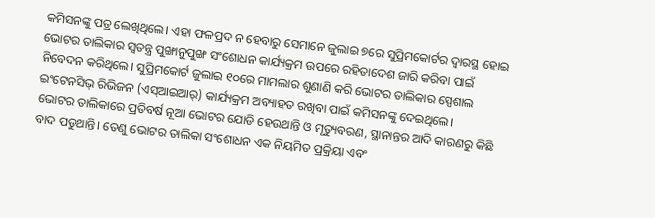କମିସନଙ୍କୁ ପତ୍ର ଲେଖିଥିଲେ। ଏହା ଫଳପ୍ରଦ ନ ହେବାରୁ ସେମାନେ ଜୁଲାଇ ୭ରେ ସୁପ୍ରିମକୋର୍ଟର ଦ୍ୱାରସ୍ଥ ହୋଇ ଭୋଟର ତାଲିକାର ସ୍ୱତନ୍ତ୍ର ପୁଙ୍ଖାନୁପୁଙ୍ଖ ସଂଶୋଧନ କାର୍ଯ୍ୟକ୍ରମ ଉପରେ ରହିତାଦେଶ ଜାରି କରିବା ପାଇଁ ନିବେଦନ କରିଥିଲେ। ସୁପ୍ରିମକୋର୍ଟ ଜୁଲାଇ ୧୦ରେ ମାମଲାର ଶୁଣାଣି କରି ଭୋଟର ତାଲିକାର ସ୍ପେଶାଲ ଇଂଟେନସିଭ୍‌‌ ରିଭିଜନ (ଏସ୍‌ଆଇଆର୍‌) କାର୍ଯ୍ୟକ୍ରମ ଅବ୍ୟାହତ ରଖିବା ପାଇଁ କମିସନଙ୍କୁ ଦେଇଥିଲେ।
ଭୋଟର ତାଲିକାରେ ପ୍ରତିବର୍ଷ ନୂଆ ଭୋଟର ଯୋଡି ହେଉଥାନ୍ତି ଓ ମୃତ୍ୟୁବରଣ, ସ୍ଥାନାନ୍ତର ଆଦି କାରଣରୁ କିଛି ବାଦ ପଡୁଥାନ୍ତି। ତେଣୁ ଭୋଟର ତାଲିକା ସଂଶୋଧନ ଏକ ନିୟମିତ ପ୍ରକ୍ରିୟା ଏବଂ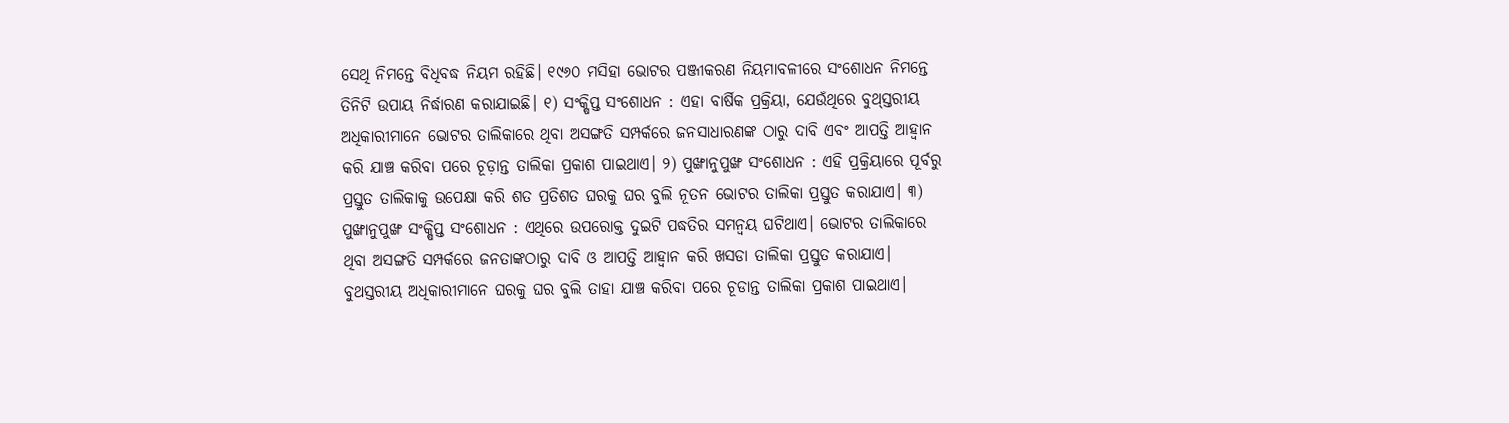ସେଥି ନିମନ୍ତେ ବିଧିବଦ୍ଧ ନିୟମ ରହିଛି। ୧୯୬୦ ମସିହା ଭୋଟର ପଞ୍ଜୀକରଣ ନିୟମାବଳୀରେ ସଂଶୋଧନ ନିମନ୍ତେ ତିନିଟି ଉପାୟ ନିର୍ଦ୍ଧାରଣ କରାଯାଇଛି। ୧) ସଂକ୍ଷିପ୍ତ ସଂଶୋଧନ : ଏହା ବାର୍ଷିକ ପ୍ରକ୍ରିୟା, ଯେଉଁଥିରେ ବୁଥ୍‌‌ସ୍ତରୀୟ ଅଧିକାରୀମାନେ ଭୋଟର ତାଲିକାରେ ଥିବା ଅସଙ୍ଗତି ସମ୍ପର୍କରେ ଜନସାଧାରଣଙ୍କ ଠାରୁ ଦାବି ଏବଂ ଆପତ୍ତି ଆହ୍ୱାନ କରି ଯାଞ୍ଚ କରିବା ପରେ ଚୂଡ଼ାନ୍ତ ତାଲିକା ପ୍ରକାଶ ପାଇଥାଏ। ୨) ପୁଙ୍ଖାନୁପୁଙ୍ଖ ସଂଶୋଧନ : ଏହି ପ୍ରକ୍ରିୟାରେ ପୂର୍ବରୁ ପ୍ରସ୍ତୁତ ତାଲିକାକୁ ଉପେକ୍ଷା କରି ଶତ ପ୍ରତିଶତ ଘରକୁ ଘର ବୁଲି ନୂତନ ଭୋଟର ତାଲିକା ପ୍ରସ୍ତୁତ କରାଯାଏ। ୩) ପୁଙ୍ଖାନୁପୁଙ୍ଖ ସଂକ୍ଷିପ୍ତ ସଂଶୋଧନ : ଏଥିରେ ଉପରୋକ୍ତ ଦୁଇଟି ପଦ୍ଧତିର ସମନ୍ୱୟ ଘଟିଥାଏ। ଭୋଟର ତାଲିକାରେ ଥିବା ଅସଙ୍ଗତି ସମ୍ପର୍କରେ ଜନତାଙ୍କଠାରୁ ଦାବି ଓ ଆପତ୍ତି ଆହ୍ୱାନ କରି ଖସଡା ତାଲିକା ପ୍ରସ୍ତୁତ କରାଯାଏ। ବୁଥସ୍ତରୀୟ ଅଧିକାରୀମାନେ ଘରକୁ ଘର ବୁଲି ତାହା ଯାଞ୍ଚ କରିବା ପରେ ଚୂଡାନ୍ତ ତାଲିକା ପ୍ରକାଶ ପାଇଥାଏ।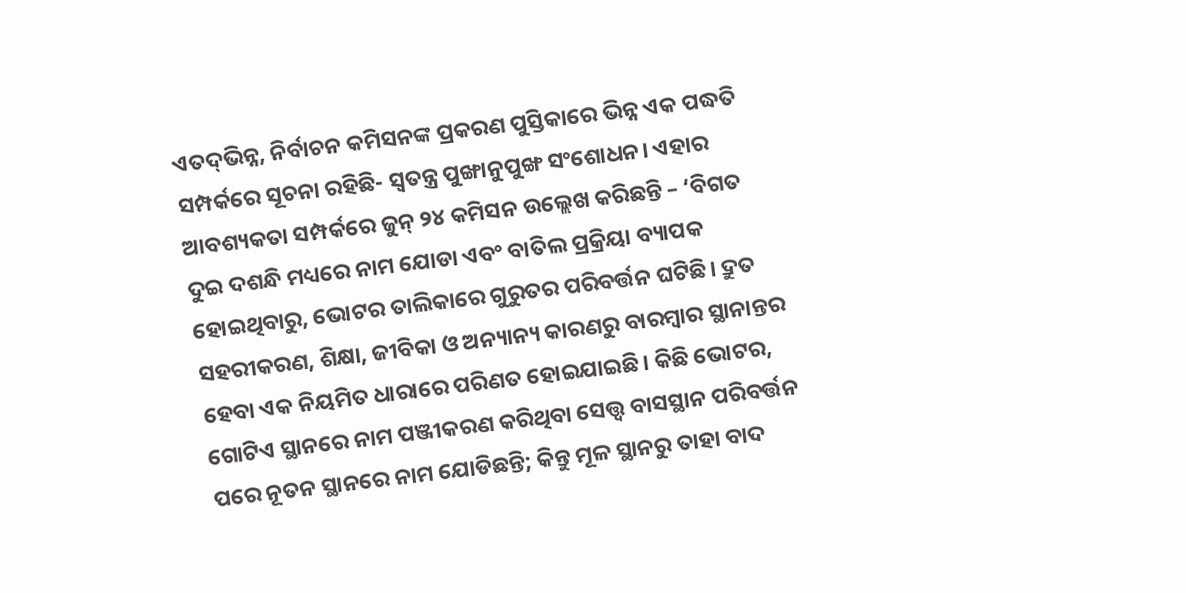ଏତଦ୍‌‌ଭିନ୍ନ, ନିର୍ବାଚନ କମିସନଙ୍କ ପ୍ରକରଣ ପୁସ୍ତିକାରେ ଭିନ୍ନ ଏକ ପଦ୍ଧତି ସମ୍ପର୍କରେ ସୂଚନା ରହିଛି- ସ୍ୱତନ୍ତ୍ର ପୁଙ୍ଖାନୁପୁଙ୍ଖ ସଂଶୋଧନ। ଏହାର ଆବଶ୍ୟକତା ସମ୍ପର୍କରେ ଜୁନ୍‌‌ ୨୪ କମିସନ ଉଲ୍ଲେଖ କରିଛନ୍ତି – ‘ବିଗତ ଦୁଇ ଦଶନ୍ଧି ମଧ୍ୟରେ ନାମ ଯୋଡା ଏବଂ ବାତିଲ ପ୍ରକ୍ରିୟା ବ୍ୟାପକ ହୋଇଥିବାରୁ, ଭୋଟର ତାଲିକାରେ ଗୁରୁତର ପରିବର୍ତ୍ତନ ଘଟିଛି। ଦ୍ରୁତ ସହରୀକରଣ, ଶିକ୍ଷା, ଜୀବିକା ଓ ଅନ୍ୟାନ୍ୟ କାରଣରୁ ବାରମ୍ବାର ସ୍ଥାନାନ୍ତର ହେବା ଏକ ନିୟମିତ ଧାରାରେ ପରିଣତ ହୋଇଯାଇଛି। କିଛି ଭୋଟର, ଗୋଟିଏ ସ୍ଥାନରେ ନାମ ପଞ୍ଜୀକରଣ କରିଥିବା ସ‌େ‌ତ୍ତ୍ବ ବାସସ୍ଥାନ ପରିବର୍ତ୍ତନ ପରେ ନୂତନ ସ୍ଥାନରେ ନାମ ଯୋଡିଛନ୍ତି; କିନ୍ତୁ ମୂଳ ସ୍ଥାନରୁ ତାହା ବାଦ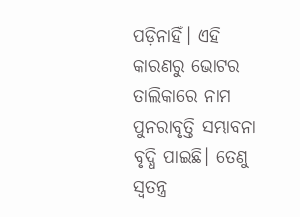ପଡ଼ିନାହିଁ। ଏହି କାରଣରୁ ଭୋଟର ତାଲିକାରେ ନାମ ପୁନରାବୃତ୍ତି ସମ୍ଭାବନା ବୃଦ୍ଧି ପାଇଛି। ତେଣୁ ସ୍ୱତନ୍ତ୍ର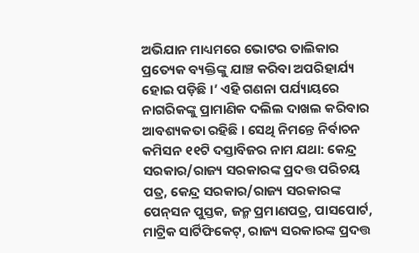ଅଭିଯାନ ମାଧ୍ୟମରେ ଭୋଟର ତାଲିକାର ପ୍ରତ୍ୟେକ ବ୍ୟକ୍ତିଙ୍କୁ ଯାଞ୍ଚ କରିବା ଅପରିହାର୍ଯ୍ୟ ହୋଇ ପଡ଼ିଛି।’ ଏହି ଗଣନା ପର୍ଯ୍ୟାୟରେ ନାଗରିକଙ୍କୁ ପ୍ରାମାଣିକ ଦଲିଲ ଦାଖଲ କରିବାର ଆବଶ୍ୟକତା ରହିଛି। ସେଥି ନିମନ୍ତେ ନିର୍ବାଚନ କମିସନ ୧୧ଟି ଦସ୍ତାବିଜର ନାମ ଯଥା: କେନ୍ଦ୍ର ସରକାର/ରାଜ୍ୟ ସରକାରଙ୍କ ପ୍ରଦତ୍ତ ପରିଚୟ ପତ୍ର, କେନ୍ଦ୍ର ସରକାର/ରାଜ୍ୟ ସରକାରଙ୍କ ପେନ୍‌ସନ ପୁସ୍ତକ, ଜନ୍ମ ପ୍ରମାଣପତ୍ର, ପାସପୋର୍ଟ, ମାଟ୍ରିକ ସାର୍ଟିଫିକେଟ୍‌‌, ରାଜ୍ୟ ସରକାରଙ୍କ ପ୍ରଦତ୍ତ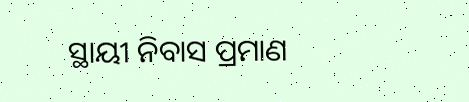ସ୍ଥାୟୀ ନିବାସ ପ୍ରମାଣ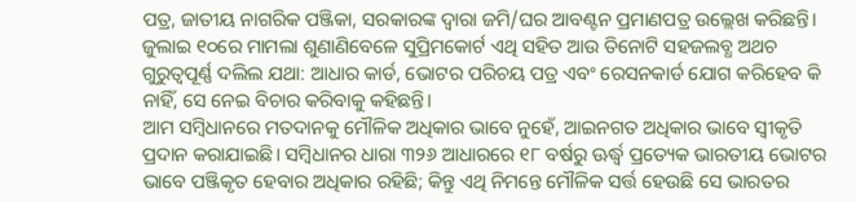ପତ୍ର, ଜାତୀୟ ନାଗରିକ ପଞ୍ଜିକା, ସରକାରଙ୍କ ଦ୍ୱାରା ଜମି/ଘର ଆବଣ୍ଟନ ପ୍ରମାଣପତ୍ର ଉଲ୍ଲେଖ କରିଛନ୍ତି। ଜୁଲାଇ ୧୦ରେ ମାମଲା ଶୁଣାଣିବେଳେ ସୁପ୍ରିମକୋର୍ଟ ଏଥି ସହିତ ଆଉ ତିନୋଟି ସହଜଲବ୍ଧ ଅଥଚ ଗୁରୁତ୍ୱପୂର୍ଣ୍ଣ ଦଲିଲ ଯଥା: ଆଧାର କାର୍ଡ, ଭୋଟର ପରିଚୟ ପତ୍ର ଏବଂ ରେସନକାର୍ଡ ଯୋଗ କରିହେବ କି ନାହିଁ, ସେ ନେଇ ବିଚାର କରିବାକୁ କହିଛନ୍ତି।
ଆମ ସମ୍ବିଧାନରେ ମତଦାନକୁ ମୌଳିକ ଅଧିକାର ଭାବେ ନୁହେଁ, ଆଇନଗତ ଅଧିକାର ଭାବେ ସ୍ୱୀକୃତି ପ୍ରଦାନ କରାଯାଇଛି। ସମ୍ବିଧାନର ଧାରା ୩୨୬ ଆଧାରରେ ୧୮ ବର୍ଷରୁ ଊର୍ଦ୍ଧ୍ବ ପ୍ରତ୍ୟେକ ଭାରତୀୟ ଭୋଟର ଭାବେ ପଞ୍ଜିକୃତ ହେବାର ଅଧିକାର ରହିଛି; କିନ୍ତୁ ଏଥି ନିମନ୍ତେ ମୌଳିକ ସର୍ତ୍ତ ହେଉଛି ସେ ଭାରତର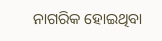ନାଗରିକ ହୋଇଥିବା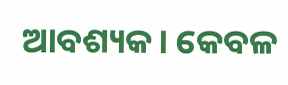ଆବଶ୍ୟକ। କେବଳ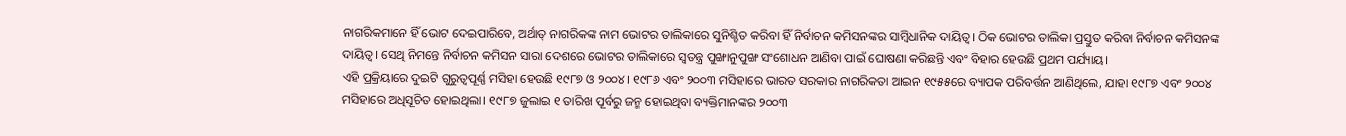ନାଗରିକମାନେ ହିଁ ଭୋଟ ଦେଇପାରିବେ, ଅର୍ଥାତ୍‌ ନାଗରିକଙ୍କ ନାମ ଭୋଟର ତାଲିକାରେ ସୁନିଶ୍ଚିତ କରିବା ହିଁ ନିର୍ବାଚନ କମିସନଙ୍କର ସାମ୍ବିଧାନିକ ଦାୟିତ୍ୱ। ଠିକ ଭୋଟର ତାଲିକା ପ୍ରସ୍ତୁତ କରିବା ନିର୍ବାଚନ କମିସନଙ୍କ ଦାୟିତ୍ୱ। ସେଥି ନିମନ୍ତେ ନିର୍ବାଚନ କମିସନ ସାରା ଦେଶରେ ଭୋଟର ତାଲିକାରେ ସ୍ୱତନ୍ତ୍ର ପୁଙ୍ଖାନୁପୁଙ୍ଖ ସଂଶୋଧନ ଆଣିବା ପାଇଁ ଘୋଷଣା କରିଛନ୍ତି ଏବଂ ବିହାର ହେଉଛି ପ୍ରଥମ ପର୍ଯ୍ୟାୟ।
ଏହି ପ୍ରକ୍ରିୟାରେ ଦୁଇଟି ଗୁରୁତ୍ୱପୂର୍ଣ୍ଣ ମସିହା ହେଉଛି ୧୯୮୭ ଓ ୨୦୦୪। ୧୯୮୬ ଏବଂ ୨୦୦୩ ମସିହାରେ ଭାରତ ସରକାର ନାଗରିକତା ଆଇନ ୧୯୫୫ରେ ବ୍ୟାପକ ପରିବର୍ତ୍ତନ ଆଣିଥିଲେ, ଯାହା ୧୯୮୭ ଏବଂ ୨୦୦୪ ମସିହାରେ ଅଧିସୂଚିତ ହୋଇଥିଲା। ୧୯୮୭ ଜୁଲାଇ ୧ ତାରିଖ ପୂର୍ବରୁ ଜନ୍ମ ହୋଇଥିବା ବ୍ୟକ୍ତିମାନଙ୍କର ୨୦୦୩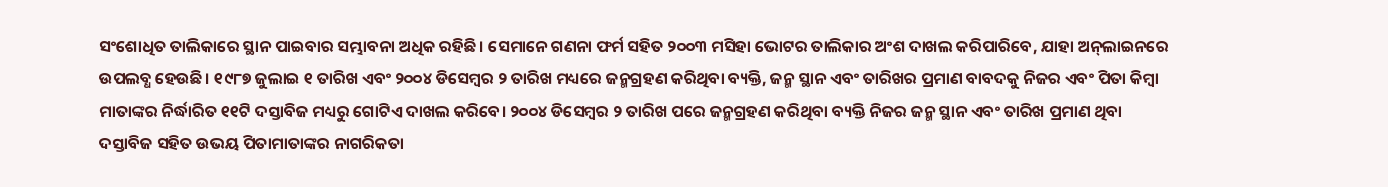ସଂଶୋଧିତ ତାଲିକାରେ ସ୍ଥାନ ପାଇବାର ସମ୍ଭାବନା ଅଧିକ ରହିଛି। ସେମାନେ ଗଣନା ଫର୍ମ ସହିତ ୨୦୦୩ ମସିହା ଭୋଟର ତାଲିକାର ଅଂଶ ଦାଖଲ କରିପାରିବେ, ଯାହା ଅନ୍‌‌ଲାଇନରେ ଉପଲବ୍ଧ ହେଉଛି। ୧୯୮୭ ଜୁଲାଇ ୧ ତାରିଖ ଏବଂ ୨୦୦୪ ଡିସେମ୍ବର ୨ ତାରିଖ ମଧ୍ୟରେ ଜନ୍ମଗ୍ରହଣ କରିଥିବା ବ୍ୟକ୍ତି, ଜନ୍ମ ସ୍ଥାନ ଏବଂ ତାରିଖର ପ୍ରମାଣ ବାବଦକୁ ନିଜର ଏବଂ ପିତା କିମ୍ବା ମାତାଙ୍କର ନିର୍ଦ୍ଧାରିତ ୧୧ଟି ଦସ୍ତାବିଜ ମଧ୍ୟରୁ ଗୋଟିଏ ଦାଖଲ କରିବେ। ୨୦୦୪ ଡିସେମ୍ବର ୨ ତାରିଖ ପରେ ଜନ୍ମଗ୍ରହଣ କରିଥିବା ବ୍ୟକ୍ତି ନିଜର ଜନ୍ମ ସ୍ଥାନ ଏବଂ ତାରିଖ ପ୍ରମାଣ ଥିବା ଦସ୍ତାବିଜ ସହିତ ଉଭୟ ପିତାମାତାଙ୍କର ନାଗରିକତା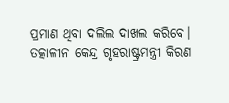ପ୍ରମାଣ ଥିବା ଦଲିଲ ଦାଖଲ କରିବେ।
ତତ୍କାଳୀନ କେନ୍ଦ୍ର ଗୃହରାଷ୍ଟ୍ରମନ୍ତ୍ରୀ କିରଣ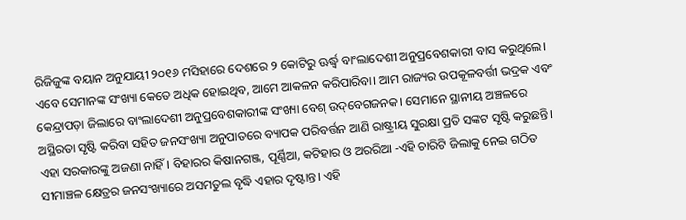ରିଜିଜୁଙ୍କ ବୟାନ ଅନୁଯାୟୀ ୨୦୧୬ ମସିହାରେ ଦେଶରେ ୨ କୋଟିରୁ ଊର୍ଦ୍ଧ୍ବ ବାଂଲାଦେଶୀ ଅନୁପ୍ରବେଶକାରୀ ବାସ କରୁଥିଲେ। ଏବେ ସେମାନଙ୍କ ସଂଖ୍ୟା କେତେ ଅଧିକ ହୋଇଥିବ, ଆମେ ଆକଳନ କରିପାରିବା। ଆମ ରାଜ୍ୟର ଉପକୂଳବର୍ତ୍ତୀ ଭଦ୍ରକ ଏବଂ କେନ୍ଦ୍ରାପଡ଼ା ଜିଲାରେ ବାଂଲାଦେଶୀ ଅନୁପ୍ରବେଶକାରୀଙ୍କ ସଂଖ୍ୟା ବେଶ୍‌‌ ଉଦ୍‌‌ବେଗଜନକ। ସେମାନେ ସ୍ଥାନୀୟ ଅଞ୍ଚଳରେ ଅସ୍ଥିରତା ସୃଷ୍ଟି କରିବା ସହିତ ଜନସଂଖ୍ୟା ଅନୁପାତରେ ବ୍ୟାପକ ପରିବର୍ତ୍ତନ ଆଣି ରାଷ୍ଟ୍ରୀୟ ସୁରକ୍ଷା ପ୍ରତି ସଙ୍କଟ ସୃଷ୍ଟି କରୁଛନ୍ତି। ଏହା ସରକାରଙ୍କୁ ଅଜଣା ନାହିଁ। ବିହାରର କିଷାନଗଞ୍ଜ, ପୂର୍ଣ୍ଣିଆ, କଟିହାର ଓ ଅରରିଆ -ଏହି ଚାରିଟି ଜିଲାକୁ ନେଇ ଗଠିତ ସୀମାଞ୍ଚଳ କ୍ଷେତ୍ରର ଜନସଂଖ୍ୟାରେ ଅସମତୁଲ ବୃଦ୍ଧି ଏହାର ଦୃଷ୍ଟାନ୍ତ। ଏହି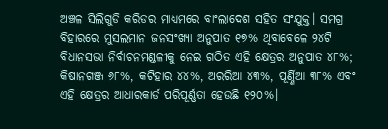ଅଞ୍ଚଳ ସିଲିଗୁଡି କରିଡର ମାଧ୍ୟମରେ ବାଂଲାଦେଶ ସହିତ ସଂଯୁକ୍ତ। ସମଗ୍ର ବିହାରରେ ମୁସଲମାନ ଜନସଂଖ୍ୟା ଅନୁପାତ ୧୭% ଥିବାବେଳେ ୨୪ଟି ବିଧାନସଭା ନିର୍ବାଚନମଣ୍ଡଳୀକୁ ନେଇ ଗଠିତ ଏହି କ୍ଷେତ୍ରର ଅନୁପାତ ୪୮%; କିଷାନଗଞ୍ଜ ୬୮%, କଟିହାର ୪୪%, ଅରରିଆ ୪୩%, ପୂର୍ଣ୍ଣିଆ ୩୮% ଏବଂ ଏହି କ୍ଷେତ୍ରର ଆଧାରକାର୍ଡ ପରିପୂର୍ଣ୍ଣତା ହେଉଛି ୧୨୦%।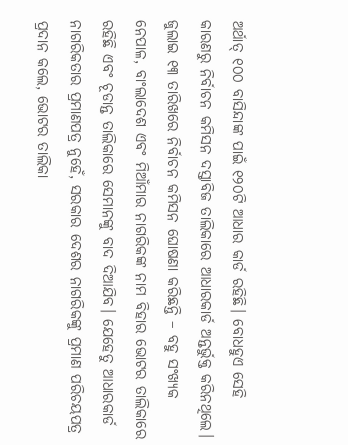ଅର୍ଥାତ୍‌ ୧୦୦ ବାସିନ୍ଦାଙ୍କ ପାଇଁ ୧୨୦ଟି ଆଧାର କାର୍ଡ ରହିଛି। ବୋଧହୁଏ ସେହି କାରଣରୁ ନିର୍ବାଚନ କମିସନ ଦସ୍ତାବିଜ ତାଲିକାରେ ଆଧାରକାର୍ଡ ଅନ୍ତର୍ଭୁକ୍ତ କରିନଥିଲେ। ଜୁଲାଇ ୧୩ ତାରିଖରେ ନିର୍ବାଚନ କମିସନ ଘୋଷଣା କରିଛନ୍ତି – ବହୁ ସଂଖ୍ୟକ ନେପାଳ, ବାଂଲାଦେଶ ଏବଂ ମିଆଁମାର ନାଗରିକଙ୍କ ନାମ ବିହାର ଭୋଟର ତାଲିକାରେ ରହିଛି ଏବଂ ଚୂଡାନ୍ତ ତାଲିକାରେ ସେମାନଙ୍କୁ ବାଦ ଦିଆଯିବ। ଯେହେତୁ ଆଧାରକାର୍ଡ ନାଗରିକତାର ପ୍ରମାଣପତ୍ର ନୁହେଁ, ସରକାର ଦେଶର ନାଗରିକଙ୍କୁ ପ୍ରମାଣ ପରିଚୟପତ୍ର ପ୍ରଦାନ କଲେ, ଭୋଟର ତାଲିକା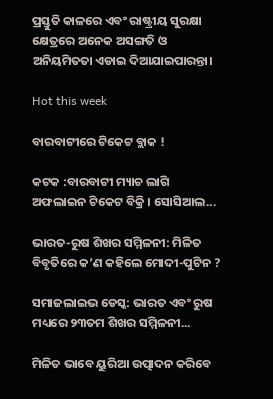ପ୍ରସ୍ତୁତି କାଳରେ ଏବଂ ରାଷ୍ଟ୍ରୀୟ ସୁରକ୍ଷା କ୍ଷେତ୍ରରେ ଅନେକ ଅସଙ୍ଗତି ଓ ଅନିୟମିତତା ଏଡାଇ ଦିଆଯାଇପାରନ୍ତା।

Hot this week

ବାରବାଟୀରେ ଟିକେଟ ବ୍ଲାକ !

କଟକ :ବାରବାଟୀ ମ୍ୟାଚ ଲାଗି ଅଫଲାଇନ ଟିକେଟ ବିକ୍ରି । ସୋସିଆଲ...

ଭାରତ-ରୁଷ ଶିଖର ସମ୍ମିଳନୀ: ମିଳିତ ବିବୃତିରେ କ’ଣ କହିଲେ ମୋଦୀ-ପୁଟିନ ?

ସମାଜଲାଇଭ ଡେସ୍କ: ଭାରତ ଏବଂ ରୁଷ ମଧ୍ୟରେ ୨୩ତମ ଶିଖର ସମ୍ମିଳନୀ...

ମିଳିତ ଭାବେ ୟୁରିଆ ଉତ୍ପାଦନ କରିବେ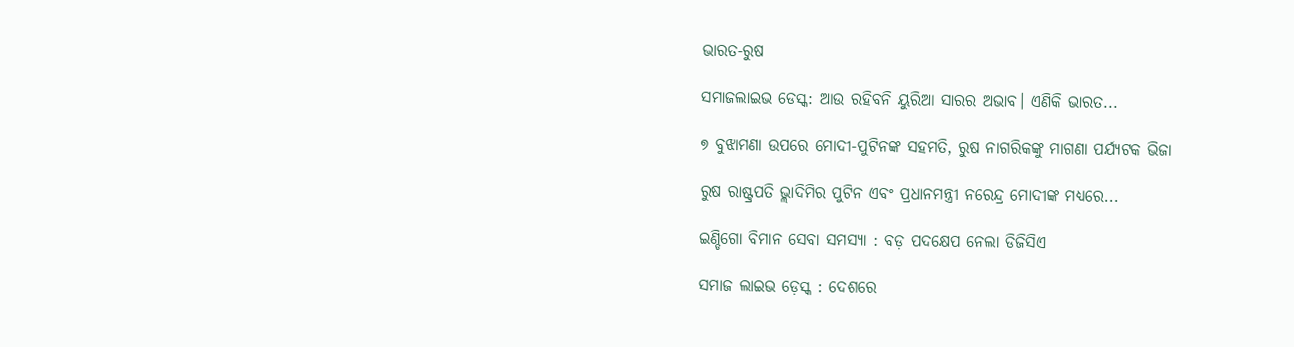ଭାରତ-ରୁଷ

ସମାଜଲାଇଭ ଡେସ୍କ: ଆଉ ରହିବନି ୟୁରିଆ ସାରର ଅଭାବ। ଏଣିକି ଭାରତ...

୭ ବୁଝାମଣା ଉପରେ ମୋଦୀ-ପୁଟିନଙ୍କ ସହମତି, ରୁଷ ନାଗରିକଙ୍କୁ ମାଗଣା ପର୍ଯ୍ୟଟକ ଭିଜା

ରୁଷ ରାଷ୍ଟ୍ରପତି ଭ୍ଲାଦିମିର ପୁଟିନ ଏବଂ ପ୍ରଧାନମନ୍ତ୍ରୀ ନରେନ୍ଦ୍ର ମୋଦୀଙ୍କ ମଧ୍ୟରେ...

ଇଣ୍ଡିଗୋ ବିମାନ ସେବା ସମସ୍ୟା : ବଡ଼ ପଦକ୍ଷେପ ନେଲା ଡିଜିସିଏ

ସମାଜ ଲାଇଭ ଡ଼େସ୍କ : ଦେଶରେ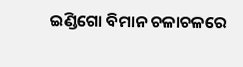ଇଣ୍ଡିଗୋ ବିମାନ ଚଳାଚଳରେ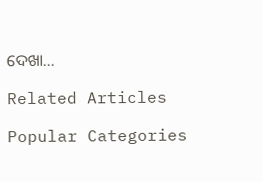ଦେଖା...

Related Articles

Popular Categories